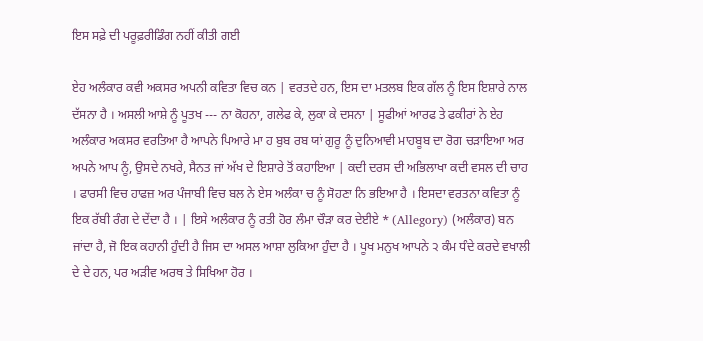ਇਸ ਸਫ਼ੇ ਦੀ ਪਰੂਫ਼ਰੀਡਿੰਗ ਨਹੀਂ ਕੀਤੀ ਗਈ

ਏਹ ਅਲੰਕਾਰ ਕਵੀ ਅਕਸਰ ਅਪਨੀ ਕਵਿਤਾ ਵਿਚ ਕਨ | ਵਰਤਦੇ ਹਨ, ਇਸ ਦਾ ਮਤਲਬ ਇਕ ਗੱਲ ਨੂੰ ਇਸ ਇਸ਼ਾਰੇ ਨਾਲ ਦੱਸਨਾ ਹੈ । ਅਸਲੀ ਆਸ਼ੇ ਨੂੰ ਪੂਤਖ --- ਨਾ ਕੋਹਨਾ, ਗਲੇਫ ਕੇ, ਲੁਕਾ ਕੇ ਦਸਨਾ | ਸੂਫੀਆਂ ਆਰਫ ਤੇ ਫਕੀਰਾਂ ਨੇ ਏਹ ਅਲੰਕਾਰ ਅਕਸਰ ਵਰਤਿਆ ਹੈ ਆਪਨੇ ਪਿਆਰੇ ਮਾ ਹ ਬੁਬ ਰਬ ਯਾਂ ਗੁਰੂ ਨੂੰ ਦੁਨਿਆਵੀ ਮਾਹਬੂਬ ਦਾ ਰੋਗ ਚੜਾਇਆ ਅਰ ਅਪਨੇ ਆਪ ਨੂੰ, ਉਸਦੇ ਨਖਰੇ, ਸੈਨਤ ਜਾਂ ਅੱਖ ਦੇ ਇਸ਼ਾਰੇ ਤੋਂ ਕਹਾਇਆ | ਕਦੀ ਦਰਸ ਦੀ ਅਭਿਲਾਖਾ ਕਦੀ ਵਸਲ ਦੀ ਚਾਹ । ਫਾਰਸੀ ਵਿਚ ਹਾਫਜ਼ ਅਰ ਪੰਜਾਬੀ ਵਿਚ ਬਲ ਨੇ ਏਸ ਅਲੰਕਾ ਚ ਨੂੰ ਸੋਹਣਾ ਨਿ ਭਇਆ ਹੈ । ਇਸਦਾ ਵਰਤਨਾ ਕਵਿਤਾ ਨੂੰ ਇਕ ਰੱਬੀ ਰੰਗ ਦੇ ਦੇਂਦਾ ਹੈ । | ਇਸੇ ਅਲੰਕਾਰ ਨੂੰ ਰਤੀ ਹੋਰ ਲੰਮਾ ਚੌੜਾ ਕਰ ਦੇਈਏ * (Allegory) (ਅਲੰਕਾਰ) ਬਨ ਜਾਂਦਾ ਹੈ, ਜੋ ਇਕ ਕਹਾਨੀ ਹੁੰਦੀ ਹੈ ਜਿਸ ਦਾ ਅਸਲ ਆਸ਼ਾ ਲੁਕਿਆ ਹੁੰਦਾ ਹੈ । ਪੂਖ ਮਨੁਖ ਆਪਨੇ ੨ ਕੰਮ ਧੰਦੇ ਕਰਦੇ ਵਖਾਲੀ ਦੇ ਦੇ ਹਨ, ਪਰ ਅੜੀਵ ਅਰਥ ਤੇ ਸਿਖਿਆ ਹੋਰ ।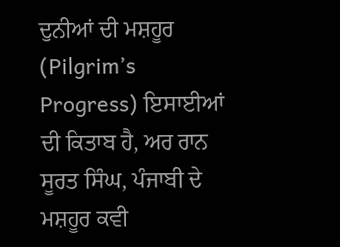ਦੁਨੀਆਂ ਦੀ ਮਸ਼ਹੂਰ (Pilgrim’s Progress) ਇਸਾਈਆਂ ਦੀ ਕਿਤਾਬ ਹੈ, ਅਰ ਰਾਨ ਸੂਰਤ ਸਿੰਘ, ਪੰਜਾਬੀ ਦੇ ਮਸ਼ਹੂਰ ਕਵੀ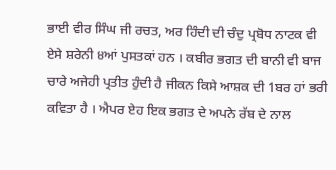ਭਾਈ ਵੀਰ ਸਿੰਘ ਜੀ ਰਚਤ, ਅਰ ਹਿੰਦੀ ਦੀ ਚੰਦੁ ਪ੍ਰਬੋਧ ਨਾਟਕ ਵੀ ਏਸੇ ਸ਼ਰੇਨੀ ੪ਆਂ ਪੁਸਤਕਾਂ ਹਨ । ਕਬੀਰ ਭਗਤ ਦੀ ਬਾਨੀ ਵੀ ਬਾਜ ਚਾਰੇ ਅਜੇਹੀ ਪ੍ਰਤੀਤ ਹੁੰਦੀ ਹੈ ਜੀਕਨ ਕਿਸੇ ਆਸ਼ਕ ਦੀ 1ਬਰ ਹਾਂ ਭਰੀ ਕਵਿਤਾ ਹੈ । ਐਪਰ ਏਹ ਇਕ ਭਗਤ ਦੇ ਅਪਨੇ ਰੱਬ ਦੇ ਨਾਲ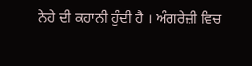ਨੇਹੇ ਦੀ ਕਹਾਨੀ ਹੁੰਦੀ ਹੈ । ਅੰਗਰੇਜ਼ੀ ਵਿਚ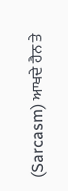(Sarcasm) ਆਖਦੇ ਹੈਨ ਤੇ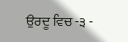ਉਰਦੂ ਵਿਚ -੩ -